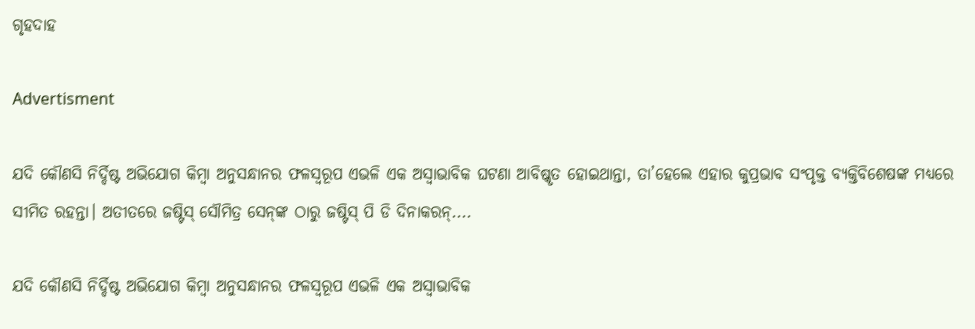ଗୃହଦାହ

Advertisment

ଯଦି କୌଣସି ନିର୍ଦ୍ଦିଷ୍ଟ ଅଭିଯୋଗ କିମ୍ବା ଅନୁସନ୍ଧାନର ଫଳସ୍ବରୂପ ଏଭଳି ଏକ ଅସ୍ବାଭାବିକ ଘଟଣା ଆବିଷ୍କୃତ ହୋଇଥାନ୍ତା, ତା’ହେଲେ ଏହାର କୁପ୍ରଭାବ ସଂପୃକ୍ତ ବ୍ୟକ୍ତିବିଶେଷଙ୍କ ମଧ୍ୟରେ ସୀମିତ ରହନ୍ତା। ଅତୀତରେ ଜଷ୍ଟିସ୍ ସୌମିତ୍ର ସେନ୍‌ଙ୍କ ଠାରୁ ଜଷ୍ଟିସ୍ ପି ଡି ଦିନାକରନ୍....

ଯଦି କୌଣସି ନିର୍ଦ୍ଦିଷ୍ଟ ଅଭିଯୋଗ କିମ୍ବା ଅନୁସନ୍ଧାନର ଫଳସ୍ବରୂପ ଏଭଳି ଏକ ଅସ୍ବାଭାବିକ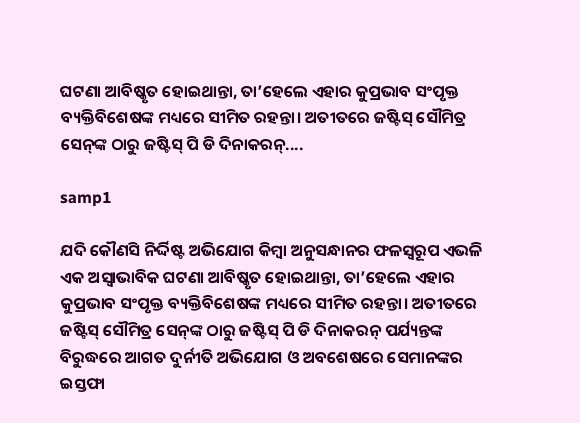ଘଟଣା ଆବିଷ୍କୃତ ହୋଇଥାନ୍ତା, ତା’ହେଲେ ଏହାର କୁପ୍ରଭାବ ସଂପୃକ୍ତ ବ୍ୟକ୍ତିବିଶେଷଙ୍କ ମଧ୍ୟରେ ସୀମିତ ରହନ୍ତା। ଅତୀତରେ ଜଷ୍ଟିସ୍ ସୌମିତ୍ର ସେନ୍‌ଙ୍କ ଠାରୁ ଜଷ୍ଟିସ୍ ପି ଡି ଦିନାକରନ୍....

samp1

ଯଦି କୌଣସି ନିର୍ଦ୍ଦିଷ୍ଟ ଅଭିଯୋଗ କିମ୍ବା ଅନୁସନ୍ଧାନର ଫଳସ୍ବରୂପ ଏଭଳି ଏକ ଅସ୍ବାଭାବିକ ଘଟଣା ଆବିଷ୍କୃତ ହୋଇଥାନ୍ତା, ତା’ହେଲେ ଏହାର କୁପ୍ରଭାବ ସଂପୃକ୍ତ ବ୍ୟକ୍ତିବିଶେଷଙ୍କ ମଧ୍ୟରେ ସୀମିତ ରହନ୍ତା। ଅତୀତରେ ଜଷ୍ଟିସ୍ ସୌମିତ୍ର ସେନ୍‌ଙ୍କ ଠାରୁ ଜଷ୍ଟିସ୍ ପି ଡି ଦିନାକରନ୍ ପର୍ଯ୍ୟନ୍ତଙ୍କ ବିରୁଦ୍ଧରେ ଆଗତ ଦୁର୍ନୀତି ଅଭିଯୋଗ ଓ ଅବଶେଷରେ ସେମାନଙ୍କର ଇସ୍ତଫା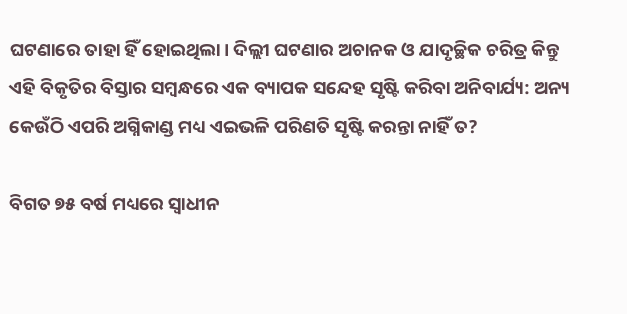ଘଟଣାରେ ତାହା ହିଁ ହୋଇଥିଲା। ଦିଲ୍ଲୀ ଘଟଣାର ଅଚାନକ ଓ ଯାଦୃଚ୍ଛିକ ଚରିତ୍ର କିନ୍ତୁ ଏହି ବିକୃତିର ବିସ୍ତାର ସମ୍ବନ୍ଧରେ ଏକ ବ୍ୟାପକ ସନ୍ଦେହ ସୃଷ୍ଟି କରିବା ଅନିବାର୍ଯ୍ୟ: ଅନ୍ୟ କେଉଁଠି ଏପରି ଅଗ୍ନିକାଣ୍ଡ ମଧ୍ୟ ଏଇଭଳି ପରିଣତି ସୃଷ୍ଟି କରନ୍ତା ନାହିଁ ତ?

ବିଗତ ୭୫ ବର୍ଷ ମଧ୍ୟରେ ସ୍ବାଧୀନ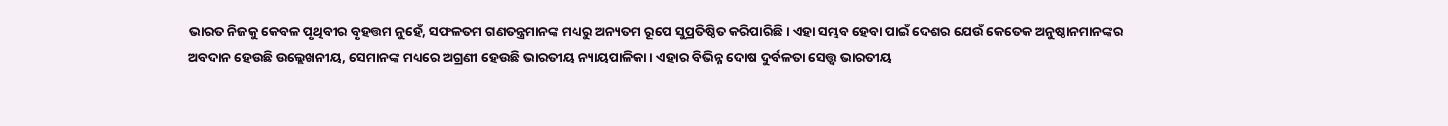ଭାରତ ନିଜକୁ କେବଳ ପୃଥିବୀର ବୃହତ୍ତମ ନୁହେଁ, ସଫଳତମ ଗଣତନ୍ତ୍ରମାନଙ୍କ ମଧ୍ୟରୁ ଅନ୍ୟତମ ରୂପେ ସୁପ୍ରତିଷ୍ଠିତ କରିପାରିଛି। ଏହା ସମ୍ଭବ ହେବା ପାଇଁ ଦେଶର ଯେଉଁ କେତେକ ଅନୁଷ୍ଠାନମାନଙ୍କର ଅବଦାନ ହେଉଛି ଉଲ୍ଲେଖନୀୟ, ସେମାନଙ୍କ ମଧ୍ୟରେ ଅଗ୍ରଣୀ ହେଉଛି ଭାରତୀୟ ନ୍ୟାୟପାଳିକା। ଏହାର ବିଭିନ୍ନ ଦୋଷ ଦୁର୍ବଳତା ସ‌େତ୍ତ୍ବ ଭାରତୀୟ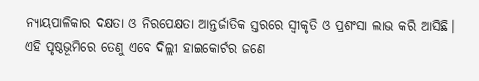ନ୍ୟାୟପାଳିକାର ଦକ୍ଷତା ଓ ନିରପେକ୍ଷତା ଆନ୍ତର୍ଜାତିକ ସ୍ତରରେ ସ୍ବୀକୃତି ଓ ପ୍ରଶଂସା ଲାଭ କରି ଆସିଛି।
ଏହି ପୃଷ୍ଠଭୂମିରେ ତେଣୁ ଏବେ ଦିଲ୍ଲୀ ହାଇକୋର୍ଟର ଜଣେ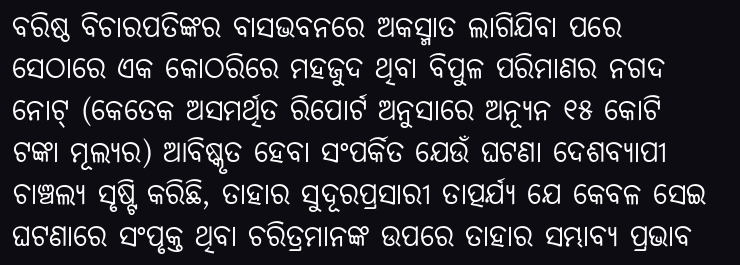ବରିଷ୍ଠ ବିଚାରପତିଙ୍କର ବାସଭବନରେ ଅକସ୍ମାତ ଲାଗିଯିବା ପରେ ସେଠାରେ ଏକ କୋଠରିରେ ମହଜୁଦ ଥିବା ବିପୁଳ ପରିମାଣର ନଗଦ ନୋଟ୍ (କେତେକ ଅସମର୍ଥିତ ରିପୋର୍ଟ ଅନୁସାରେ ଅନ୍ୟୂନ ୧୫ କୋଟି ଟଙ୍କା ମୂଲ୍ୟର) ଆବିଷ୍କୃତ ହେବା ସଂପର୍କିତ ଯେଉଁ ଘଟଣା ଦେଶବ୍ୟାପୀ ଚାଞ୍ଚଲ୍ୟ ସୃଷ୍ଟି କରିଛି, ତାହାର ସୁଦୂରପ୍ରସାରୀ ତାତ୍ପର୍ଯ୍ୟ ଯେ କେବଳ ସେଇ ଘଟଣାରେ ସଂପୃକ୍ତ ଥିବା ଚରିତ୍ରମାନଙ୍କ ଉପରେ ତାହାର ସମ୍ଭାବ୍ୟ ପ୍ରଭାବ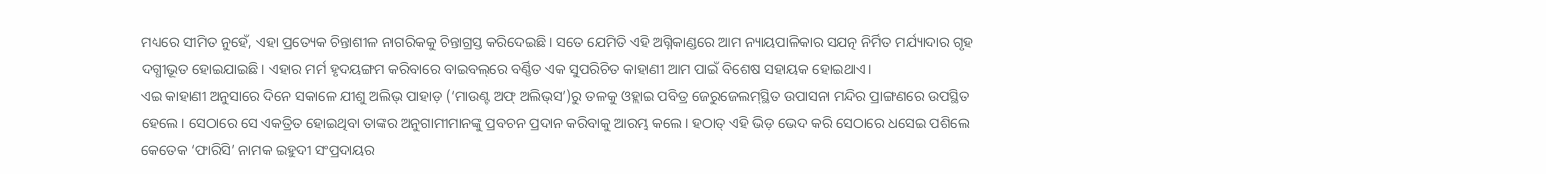ମଧ୍ୟରେ ସୀମିତ ନୁହେଁ, ଏହା ପ୍ରତ୍ୟେକ ଚିନ୍ତାଶୀଳ ନାଗରିକକୁ ଚିନ୍ତାଗ୍ରସ୍ତ କରିଦେଇଛି। ସତେ ଯେମିତି ଏହି ଅଗ୍ନିକାଣ୍ଡରେ ଆମ ନ୍ୟାୟପାଳିକାର ସଯତ୍ନ ନିର୍ମିତ ମର୍ଯ୍ୟାଦାର ଗୃହ ଦଗ୍ଧୀଭୂତ ହୋଇଯାଇଛି। ଏହାର ମର୍ମ ହୃଦୟଙ୍ଗମ କରିବାରେ ବାଇବଲ୍‌ରେ ବର୍ଣ୍ଣିତ ଏକ ସୁପରିଚିତ କାହାଣୀ ଆମ ପାଇଁ ବିଶେଷ ସହାୟକ ହୋଇଥାଏ।
ଏଇ କାହାଣୀ ଅନୁସାରେ ଦିନେ ସକାଳେ ‌ଯୀଶୁ ଅଲିଭ୍ ପାହାଡ଼ (‘ମାଉଣ୍ଟ ଅଫ୍ ଅଲିଭ୍‌ସ’)ରୁ ତଳକୁ ଓହ୍ଲାଇ ପବିତ୍ର ଜେରୁଜେଲମ୍‌ସ୍ଥିତ ଉପାସନା ମନ୍ଦିର ପ୍ରାଙ୍ଗଣରେ ଉପସ୍ଥିତ ହେଲେ। ସେଠାରେ ସେ ଏକତ୍ରିତ ହୋଇଥିବା ତାଙ୍କର ଅନୁଗାମୀମାନଙ୍କୁ ପ୍ରବଚନ ପ୍ରଦାନ କରିବାକୁ ଆରମ୍ଭ କଲେ। ହଠାତ୍ ଏହି ଭିଡ଼ ଭେଦ କରି ସେଠାରେ ଧସେଇ ପଶିଲେ କେତେକ ‘ଫାରିସି’ ନାମକ ଇହୁଦୀ ସଂପ୍ରଦାୟର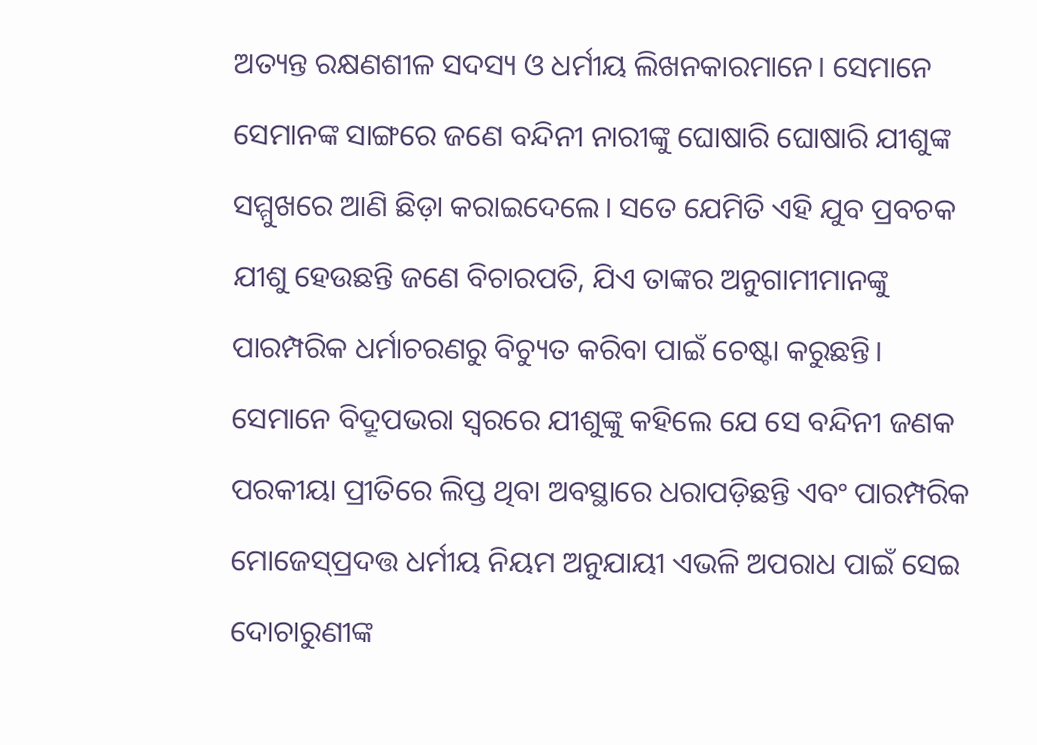ଅତ୍ୟନ୍ତ ରକ୍ଷଣଶୀଳ ସଦସ୍ୟ ଓ ଧର୍ମୀୟ ଲିଖନକାରମାନେ। ସେମାନେ ସେମାନଙ୍କ ସାଙ୍ଗରେ ଜଣେ ବନ୍ଦିନୀ ନାରୀଙ୍କୁ ଘୋଷାରି ଘୋଷାରି ଯୀଶୁଙ୍କ ସମ୍ମୁଖରେ ଆଣି ଛିଡ଼ା କରାଇଦେଲେ। ସତେ ଯେମିତି ଏହି ଯୁବ ପ୍ରବଚକ ଯୀଶୁ ହେଉଛନ୍ତି ଜଣେ ବିଚାରପତି, ଯିଏ ତାଙ୍କର ଅନୁଗାମୀମାନଙ୍କୁ ପାରମ୍ପରିକ ଧର୍ମାଚରଣରୁ ବିଚ୍ୟୁତ କରିବା ପାଇଁ ଚେଷ୍ଟା କରୁଛନ୍ତି।
ସେମାନେ ବିଦ୍ରୂପଭରା ସ୍ବରରେ ଯୀଶୁଙ୍କୁ କହିଲେ ଯେ ସେ ବନ୍ଦିନୀ ଜଣକ ପରକୀୟା ପ୍ରୀତିରେ ଲିପ୍ତ ଥିବା ଅବସ୍ଥାରେ ଧରାପଡ଼ିଛନ୍ତି ଏବଂ ପାରମ୍ପରିକ ମୋଜେସ୍‌ପ୍ରଦତ୍ତ ଧର୍ମୀୟ ନିୟମ ଅନୁଯାୟୀ ଏଭଳି ଅପରାଧ ପାଇଁ ସେଇ ଦୋଚାରୁଣୀଙ୍କ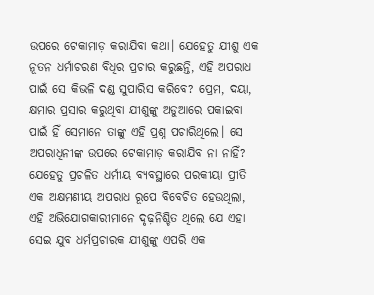ଉପରେ ଟେକାମାଡ଼ କରାଯିବା କଥା। ଯେହେତୁ ଯୀଶୁ ଏକ ନୂତନ ଧର୍ମାଚରଣ ବିଧିର ପ୍ରଚାର କରୁଛନ୍ତି, ଏହି ଅପରାଧ ପାଇଁ ସେ କିଭଳି ଦଣ୍ଡ ସୁପାରିସ କରିବେ? ପ୍ରେମ, ଦୟା, କ୍ଷମାର ପ୍ରସାର କରୁଥିବା ଯୀଶୁଙ୍କୁ ଅଡୁଆରେ ପକାଇବା ପାଇଁ ହିଁ ସେମାନେ ତାଙ୍କୁ ଏହି ପ୍ରଶ୍ନ ପଚାରିଥିଲେ। ସେ ଅପରାଧିନୀଙ୍କ ଉପରେ ଟେକାମାଡ଼ କରାଯିବ ନା ନାହିଁ? ଯେହେତୁ ପ୍ରଚଳିତ ଧର୍ମୀୟ ବ୍ୟବସ୍ଥାରେ ପରକୀୟା ପ୍ରୀତି ଏକ ଅକ୍ଷମଣୀୟ ଅପରାଧ ରୂପେ ବିବେଚିତ ହେଉଥିଲା, ଏହି ଅଭିଯୋଗକାରୀମାନେ ଦୃଢ଼ନିଶ୍ଚିତ ଥିଲେ ଯେ ଏହା ସେଇ ଯୁବ ଧର୍ମପ୍ରଚାରକ ଯୀଶୁଙ୍କୁ ଏପରି ଏକ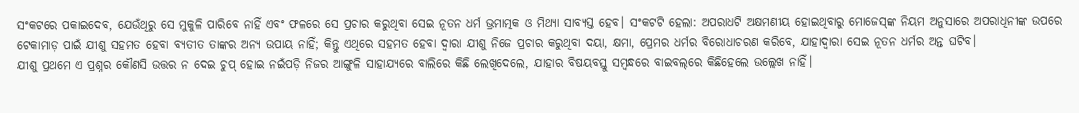ସଂକଟରେ ପକାଇଦେବ, ଯେଉଁଥିରୁ ସେ ମୁକୁଳି ପାରିବେ ନାହିଁ ଏବଂ ଫଳରେ ସେ ପ୍ରଚାର କରୁଥିବା ସେଇ ନୂତନ ଧର୍ମ ଭ୍ରମାତ୍ମକ ଓ ମିଥ୍ୟା ସାବ୍ୟସ୍ତ ହେବ। ସଂକଟଟି ହେଲା: ଅପରାଧଟି ଅକ୍ଷମଣୀୟ ହୋଇଥିବାରୁ ମୋଜେସ୍‌ଙ୍କ ନିୟମ ଅନୁସାରେ ଅପରାଧିନୀଙ୍କ ଉପରେ ଟେକାମାଡ଼ ପାଇଁ ଯୀଶୁ ସହମତ ହେବା ବ୍ୟତୀତ ତାଙ୍କର ଅନ୍ୟ ଉପାୟ ନାହିଁ‌; କିନ୍ତୁ ଏଥିରେ ସହମତ ହେବା ଦ୍ବାରା ଯୀଶୁ ନିଜେ ପ୍ରଚାର କରୁଥିବା ଦୟା, କ୍ଷମା, ପ୍ରେମର ଧର୍ମର ବିରୋଧାଚରଣ କରିବେ, ଯାହାଦ୍ବାରା ସେଇ ନୂତନ ଧର୍ମର ଅନ୍ତ ଘଟିବ।
ଯୀଶୁ ପ୍ରଥମେ ଏ ପ୍ରଶ୍ନର କୌଣସି ଉତ୍ତର ନ ଦେଇ ଚୁପ୍ ହୋଇ ନଇଁପଡ଼ି ନିଜର ଆଙ୍ଗୁଳି ସାହାଯ୍ୟରେ ବାଲିରେ କିଛି ଲେଖିଦେଲେ, ଯାହାର ବିଷୟବସ୍ତୁ ସମ୍ବନ୍ଧରେ ବାଇବଲ୍‌ରେ କିଛିହେଲେ ଉଲ୍ଲେଖ ନାହିଁ।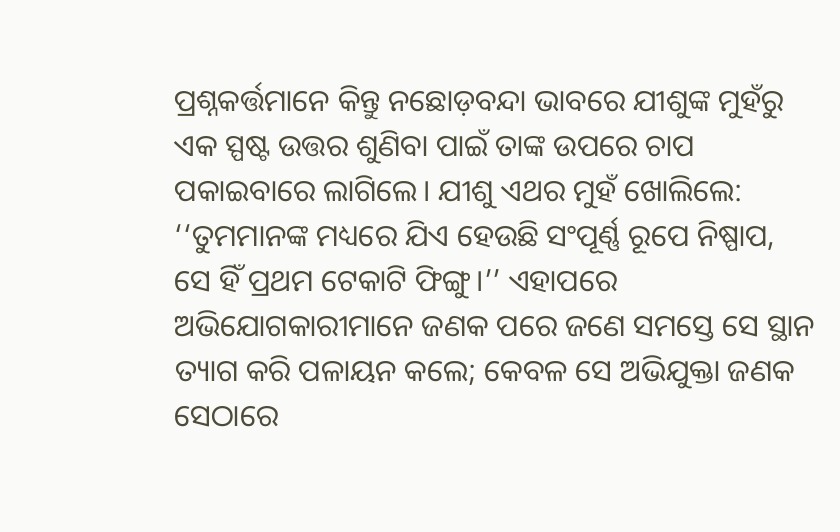ପ୍ରଶ୍ନକର୍ତ୍ତମାନେ କିନ୍ତୁ ନଛୋଡ଼ବନ୍ଦା ଭାବରେ ଯୀଶୁଙ୍କ ମୁହଁରୁ ଏକ ସ୍ପଷ୍ଟ ଉତ୍ତର ଶୁଣିବା ପାଇଁ ତାଙ୍କ ଉପରେ ଚାପ ପକାଇବାରେ ଲାଗିଲେ। ଯୀଶୁ ଏଥର ମୁହଁ ଖୋଲିଲେ: ‘‘ତୁମମାନଙ୍କ ମଧ୍ୟରେ ଯିଏ ହେଉଛି ସଂପୂର୍ଣ୍ଣ ରୂପେ ନିଷ୍ପାପ, ସେ ହିଁ ପ୍ରଥମ ଟେକାଟି ଫିଙ୍ଗୁ।’’ ଏହାପରେ ଅଭିଯୋଗକାରୀମାନେ ଜଣକ ପରେ ଜଣେ ସମସ୍ତେ ସେ ସ୍ଥାନ ତ୍ୟାଗ କରି ପଳାୟନ କଲେ; କେବଳ ସେ ଅଭିଯୁକ୍ତା ଜଣକ ସେଠାରେ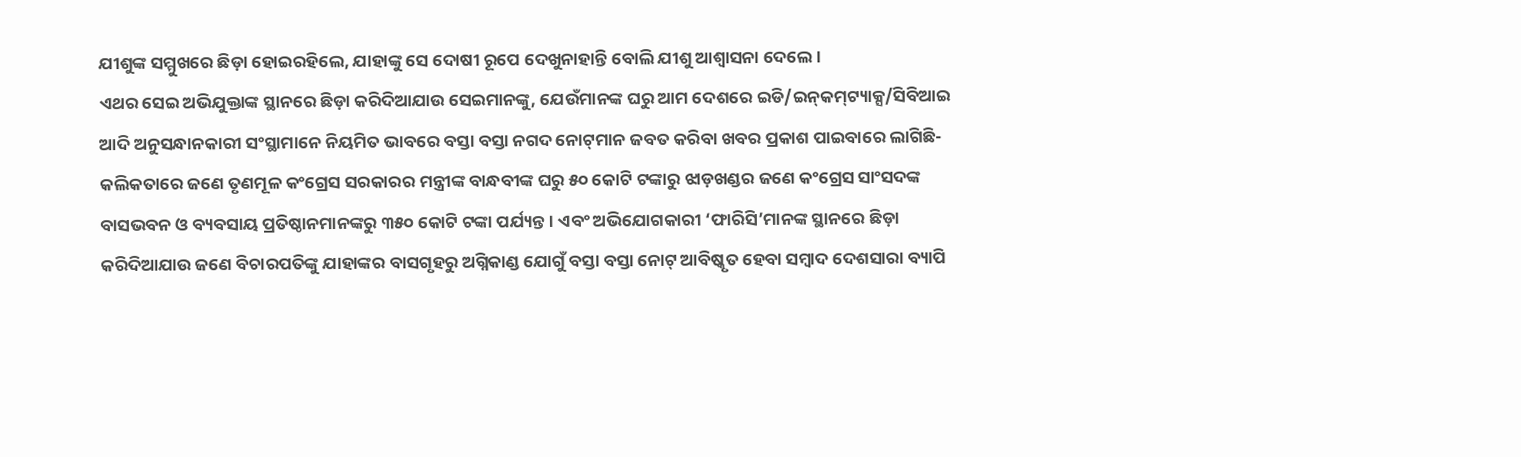ଯୀଶୁଙ୍କ ସମ୍ମୁଖରେ ଛିଡ଼ା ହୋଇରହିଲେ, ଯାହାଙ୍କୁ ସେ ଦୋଷୀ ରୂପେ ଦେଖୁନାହାନ୍ତି ବୋଲି ଯୀଶୁ ଆଶ୍ବାସନା ଦେଲେ।
ଏଥର ସେଇ ଅଭିଯୁକ୍ତାଙ୍କ ସ୍ଥାନରେ ଛିଡ଼ା କରିଦିଆଯାଉ ସେଇମାନଙ୍କୁ, ଯେଉଁମାନଙ୍କ ଘରୁ ଆମ ଦେଶରେ ଇଡି/ଇନ୍‌କମ୍‌ଟ୍ୟାକ୍ସ/ସିବିଆଇ ଆଦି ଅନୁସନ୍ଧାନକାରୀ ସଂସ୍ଥାମାନେ ନିୟମିତ ଭାବରେ ବସ୍ତା ବସ୍ତା ନଗଦ ନୋଟ୍‌ମାନ ଜବତ କରିବା ଖବର ପ୍ରକାଶ ପାଇବାରେ ଲାଗିଛି- କଲିକତାରେ ଜଣେ ତୃଣମୂଳ କଂଗ୍ରେସ ସରକାରର ମନ୍ତ୍ରୀଙ୍କ ବାନ୍ଧବୀଙ୍କ ଘରୁ ୫୦ କୋଟି ଟଙ୍କାରୁ ଝାଡ଼ଖଣ୍ଡର ଜଣେ କଂଗ୍ରେସ ସାଂସଦଙ୍କ ବାସଭବନ ଓ ବ୍ୟବସାୟ ପ୍ରତିଷ୍ଠାନମାନଙ୍କରୁ ୩୫୦ କୋଟି ଟଙ୍କା ପର୍ଯ୍ୟନ୍ତ। ଏବଂ ଅଭିଯୋଗକାରୀ ‘ଫାରିସି’ମାନଙ୍କ ସ୍ଥାନରେ ଛିଡ଼ା କରିଦିଆଯାଉ ଜଣେ ବିଚାରପତିଙ୍କୁ ଯାହାଙ୍କର ବାସଗୃହରୁ ଅଗ୍ନିକାଣ୍ଡ ଯୋଗୁଁ ବସ୍ତା ବସ୍ତା ନୋଟ୍ ଆବିଷ୍କୃତ ହେବା ସମ୍ବାଦ ଦେଶସାରା ବ୍ୟାପି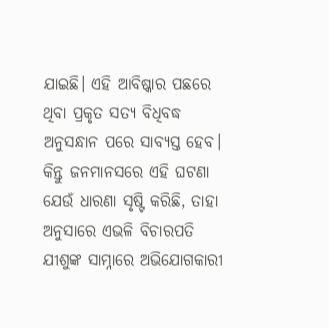ଯାଇଛି। ଏହି ଆବିଷ୍କାର ପଛରେ ଥିବା ପ୍ରକୃତ ସତ୍ୟ ବିଧିବଦ୍ଧ ଅନୁସନ୍ଧାନ ପରେ ସାବ୍ୟସ୍ତ ହେବ। କିନ୍ତୁ ଜନମାନସରେ ଏହି ଘଟଣା ଯେଉଁ ଧାରଣା ସୃଷ୍ଟି କରିଛି, ତାହା ଅନୁସାରେ ଏଭଳି ବିଚାରପତି ଯୀଶୁଙ୍କ ସାମ୍ନାରେ ଅଭିଯୋଗକାରୀ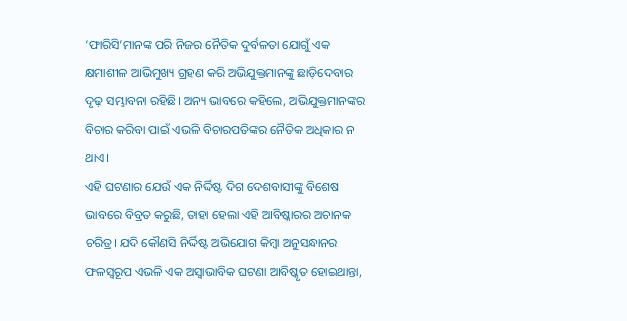‘ଫାରିସି’ମାନଙ୍କ ପରି ନିଜର ନୈତିକ ଦୁର୍ବଳତା ଯୋଗୁଁ ଏକ କ୍ଷମାଶୀଳ ଆଭିମୁଖ୍ୟ ଗ୍ରହଣ କରି ଅଭିଯୁକ୍ତମାନଙ୍କୁ ଛାଡ଼ିଦେବାର ଦୃଢ଼ ସମ୍ଭାବନା ରହିଛି। ଅନ୍ୟ ଭାବରେ କହିଲେ, ଅଭିଯୁକ୍ତମାନଙ୍କର ବିଚାର କରିବା ପାଇଁ ଏଭଳି ବିଚାରପତିଙ୍କର ନୈତିକ ଅଧିକାର ନ ଥାଏ।
ଏହି ଘଟଣାର ଯେଉଁ ଏକ ନିର୍ଦ୍ଦିଷ୍ଟ ଦିଗ ଦେଶବାସୀଙ୍କୁ ବିଶେଷ ଭାବରେ ବିବ୍ରତ କରୁଛି, ତାହା ହେଲା ଏହି ଆବିଷ୍କାରର ଅଚାନକ ଚରିତ୍ର। ଯଦି କୌଣସି ନିର୍ଦ୍ଦିଷ୍ଟ ଅଭିଯୋଗ କିମ୍ବା ଅନୁସନ୍ଧାନର ଫଳସ୍ବରୂପ ଏଭଳି ଏକ ଅସ୍ବାଭାବିକ ଘଟଣା ଆବିଷ୍କୃତ ହୋଇଥାନ୍ତା,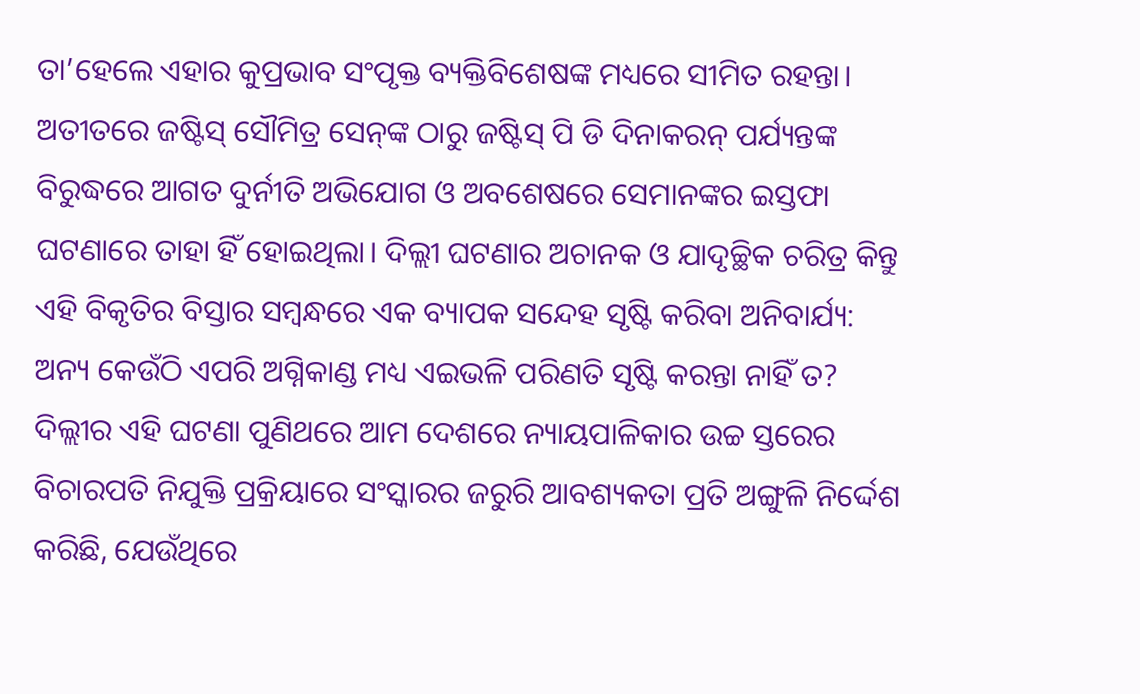ତା’ହେଲେ ଏହାର କୁପ୍ରଭାବ ସଂପୃକ୍ତ ବ୍ୟକ୍ତିବିଶେଷଙ୍କ ମଧ୍ୟରେ ସୀମିତ ରହନ୍ତା। ଅତୀତରେ ଜଷ୍ଟିସ୍ ସୌମିତ୍ର ସେନ୍‌ଙ୍କ ଠାରୁ ଜଷ୍ଟିସ୍ ପି ଡି ଦିନାକରନ୍ ପର୍ଯ୍ୟନ୍ତଙ୍କ ବିରୁଦ୍ଧରେ ଆଗତ ଦୁର୍ନୀତି ଅଭିଯୋଗ ଓ ଅବଶେଷରେ ସେମାନଙ୍କର ଇସ୍ତଫା ଘଟଣାରେ ତାହା ହିଁ ହୋଇଥିଲା। ଦିଲ୍ଲୀ ଘଟଣାର ଅଚାନକ ଓ ଯାଦୃଚ୍ଛିକ ଚରିତ୍ର କିନ୍ତୁ ଏହି ବିକୃତିର ବିସ୍ତାର ସମ୍ବନ୍ଧରେ ଏକ ବ୍ୟାପକ ସନ୍ଦେହ ସୃଷ୍ଟି କରିବା ଅନିବାର୍ଯ୍ୟ: ଅନ୍ୟ କେଉଁଠି ଏପରି ଅଗ୍ନିକାଣ୍ଡ ମଧ୍ୟ ଏଇଭଳି ପରିଣତି ସୃଷ୍ଟି କରନ୍ତା ନାହିଁ ତ?
ଦିଲ୍ଲୀର ଏହି ଘଟଣା ପୁଣିଥରେ ଆମ ଦେଶରେ ନ୍ୟାୟପାଳିକାର ଉଚ୍ଚ ସ୍ତର‌େର ବିଚାରପତି ନିଯୁକ୍ତି ପ୍ରକ୍ରିୟାରେ ସଂସ୍କାରର ଜରୁରି ଆବଶ୍ୟକତା ପ୍ରତି ଅଙ୍ଗୁଳି ନିର୍ଦ୍ଦେଶ କରିଛି, ଯେଉଁଥିରେ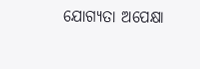ଯୋଗ୍ୟତା ଅପେକ୍ଷା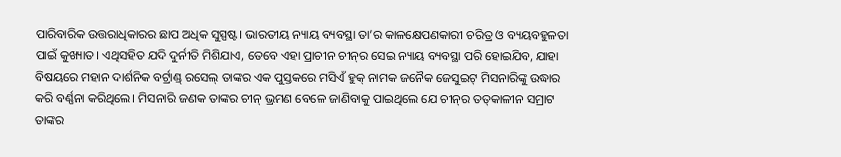ପାରିବାରିକ ଉତ୍ତରାଧିକାରର ଛାପ ଅଧିକ ସୁସ୍ପଷ୍ଟ। ଭାରତୀୟ ନ୍ୟାୟ ବ୍ୟବସ୍ଥା ତା’ର କାଳକ୍ଷେପଣକାରୀ ଚରିତ୍ର ଓ ବ୍ୟୟବହୁଳତା ପାଇଁ କୁଖ୍ୟାତ। ଏଥିସହିତ ଯଦି ଦୁର୍ନୀତି ମିଶିଯାଏ, ତେବେ ଏହା ପ୍ରାଚୀନ ଚୀନ୍‌ର ସେଇ ନ୍ୟାୟ ବ୍ୟବସ୍ଥା ପରି ହୋଇଯିବ, ଯାହା ବିଷୟରେ ମହାନ ଦାର୍ଶନିକ ବର୍ଟ୍ରାଣ୍ଡ୍ ରସେଲ୍ ତାଙ୍କର ଏକ ପୁସ୍ତକରେ ମସିଏଁ ହୁକ୍ ନାମକ ଜନୈକ ଜେସୁଇଟ୍ ମିସନାରିଙ୍କୁ ଉଦ୍ଧାର କରି ବର୍ଣ୍ଣନା କରିଥିଲେ। ମିସନାରି ଜଣକ ତାଙ୍କର ଚୀନ୍ ଭ୍ରମଣ ବେଳେ ଜାଣିବାକୁ ପାଇଥିଲେ ଯେ ଚୀନ୍‌ର ତତ୍‌କାଳୀନ ସମ୍ରାଟ ତାଙ୍କର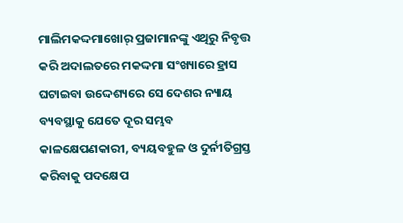ମାଲିମକଦ୍ଦମାଖୋର୍ ପ୍ରଜାମାନଙ୍କୁ ଏଥିରୁ ନିବୃତ୍ତ କରି ଅଦାଲତରେ ମକଦ୍ଦମା ସଂଖ୍ୟାରେ ହ୍ରାସ ଘଟାଇବା ଉଦ୍ଦେଶ୍ୟରେ ସେ ଦେଶର ନ୍ୟାୟ ବ୍ୟବସ୍ଥାକୁ ଯେତେ ଦୂର ସମ୍ଭବ କାଳକ୍ଷେପଣକାରୀ, ବ୍ୟୟବହୁଳ ଓ ଦୁର୍ନୀତିଗ୍ରସ୍ତ କରିବାକୁ ପଦକ୍ଷେପ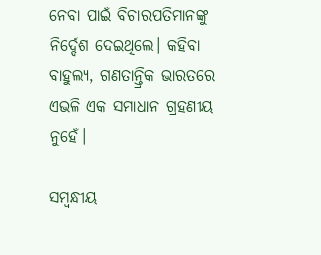ନେବା ପାଇଁ ବିଚାରପତିମାନଙ୍କୁ ନ‌ିର୍ଦ୍ଦେଶ ଦେଇଥିଲେ। କହିବା ବାହୁଲ୍ୟ, ଗଣତାନ୍ତ୍ରିକ ଭାରତରେ ଏଭଳି ଏକ ସମାଧାନ ଗ୍ରହଣୀୟ ନୁହେଁ।

ସମ୍ବନ୍ଧୀୟ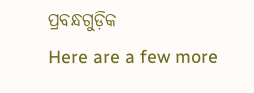ପ୍ରବନ୍ଧଗୁଡ଼ିକ
Here are a few more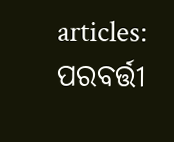articles:
ପରବର୍ତ୍ତୀ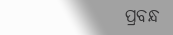ପ୍ରବନ୍ଧ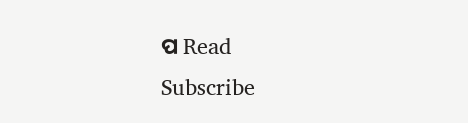ପ Read
Subscribe